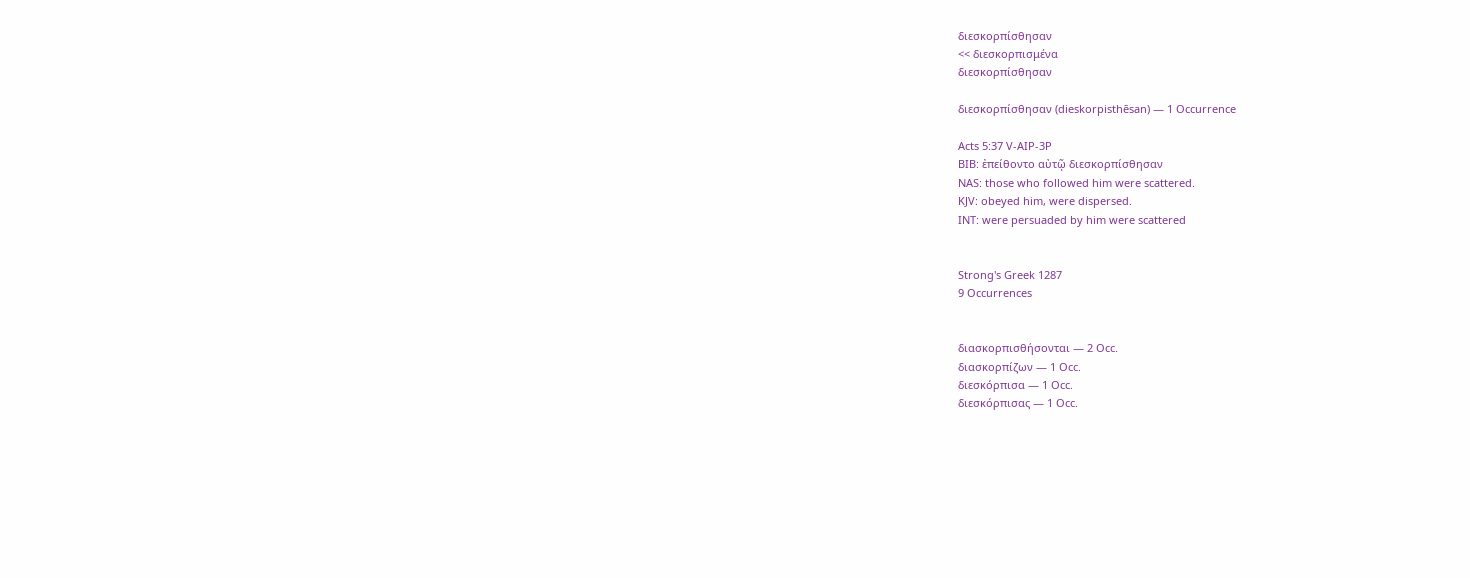διεσκορπίσθησαν
<< διεσκορπισμένα
διεσκορπίσθησαν

διεσκορπίσθησαν (dieskorpisthēsan) — 1 Occurrence

Acts 5:37 V-AIP-3P
BIB: ἐπείθοντο αὐτῷ διεσκορπίσθησαν
NAS: those who followed him were scattered.
KJV: obeyed him, were dispersed.
INT: were persuaded by him were scattered


Strong's Greek 1287
9 Occurrences


διασκορπισθήσονται — 2 Occ.
διασκορπίζων — 1 Occ.
διεσκόρπισα — 1 Occ.
διεσκόρπισας — 1 Occ.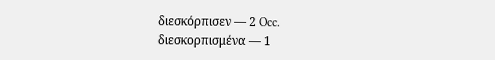διεσκόρπισεν — 2 Occ.
διεσκορπισμένα — 1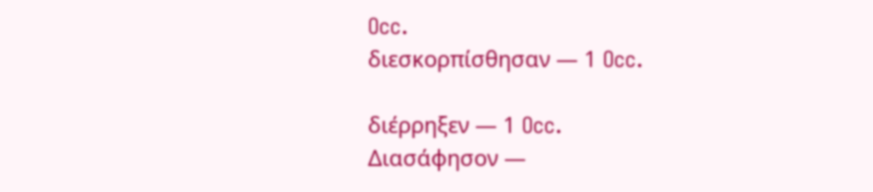Occ.
διεσκορπίσθησαν — 1 Occ.

διέρρηξεν — 1 Occ.
Διασάφησον —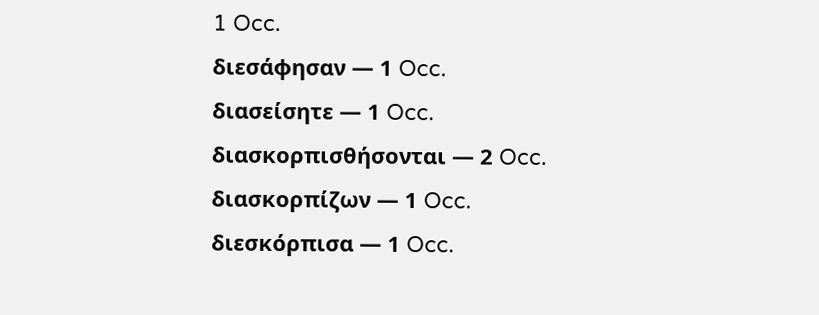1 Occ.
διεσάφησαν — 1 Occ.
διασείσητε — 1 Occ.
διασκορπισθήσονται — 2 Occ.
διασκορπίζων — 1 Occ.
διεσκόρπισα — 1 Occ.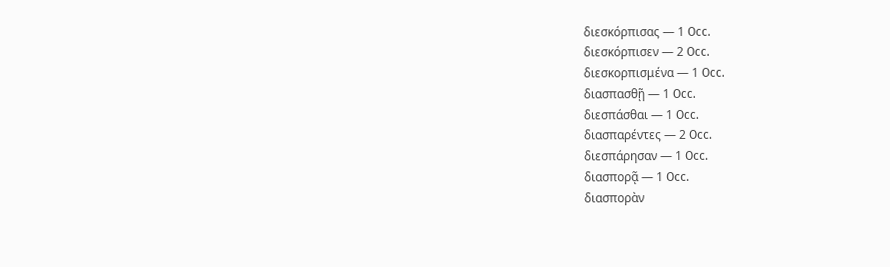διεσκόρπισας — 1 Occ.
διεσκόρπισεν — 2 Occ.
διεσκορπισμένα — 1 Occ.
διασπασθῇ — 1 Occ.
διεσπάσθαι — 1 Occ.
διασπαρέντες — 2 Occ.
διεσπάρησαν — 1 Occ.
διασπορᾷ — 1 Occ.
διασπορὰν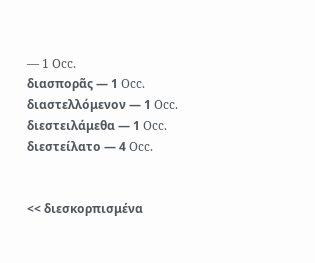— 1 Occ.
διασπορᾶς — 1 Occ.
διαστελλόμενον — 1 Occ.
διεστειλάμεθα — 1 Occ.
διεστείλατο — 4 Occ.


<< διεσκορπισμένα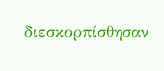διεσκορπίσθησαν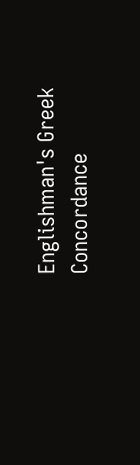Englishman's Greek Concordance